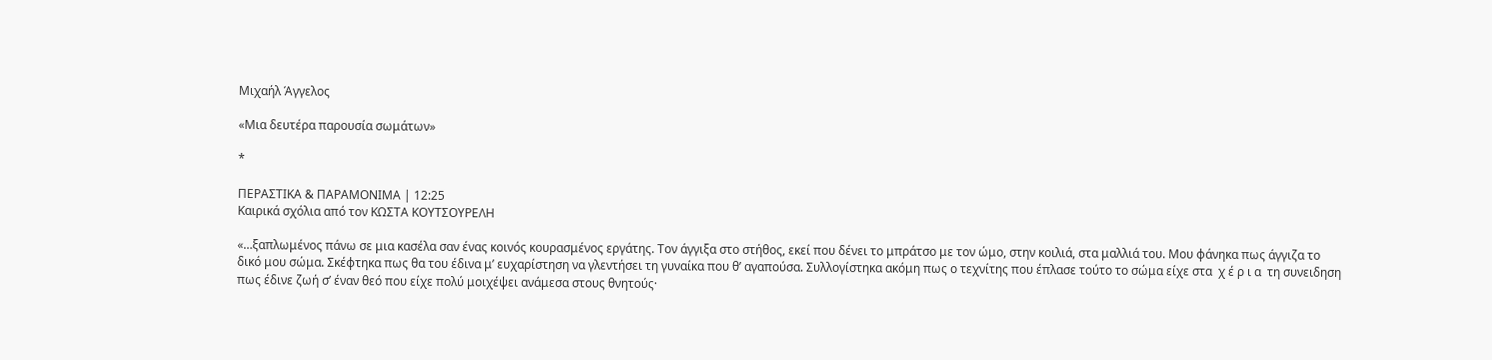Μιχαήλ Άγγελος

«Μια δευτέρα παρουσία σωμάτων»

*

ΠΕΡΑΣΤΙΚΑ & ΠΑΡΑΜΟΝΙΜΑ | 12:25
Καιρικά σχόλια από τον ΚΩΣΤΑ ΚΟΥΤΣΟΥΡΕΛΗ

«…ξαπλωμένος πάνω σε μια κασέλα σαν ένας κοινός κουρασμένος εργάτης. Τον άγγιξα στο στήθος, εκεί που δένει το μπράτσο με τον ώμο, στην κοιλιά, στα μαλλιά του. Μου φάνηκα πως άγγιζα το δικό μου σώμα. Σκέφτηκα πως θα του έδινα μ’ ευχαρίστηση να γλεντήσει τη γυναίκα που θ’ αγαπούσα. Συλλογίστηκα ακόμη πως ο τεχνίτης που έπλασε τούτο το σώμα είχε στα  χ έ ρ ι α  τη συνειδηση πως έδινε ζωή σ’ έναν θεό που είχε πολύ μοιχέψει ανάμεσα στους θνητούς·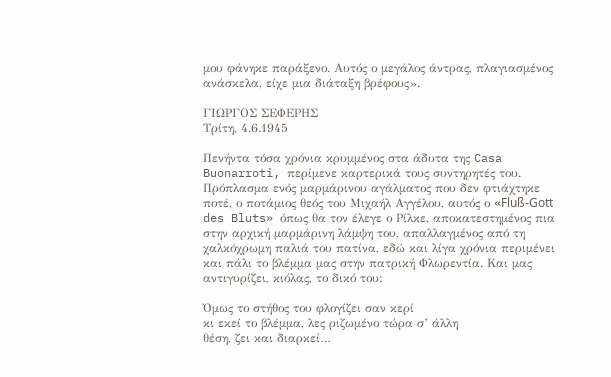μου φάνηκε παράξενο. Αυτός ο μεγάλος άντρας, πλαγιασμένος ανάσκελα, είχε μια διάταξη βρέφους».

ΓΙΩΡΓΟΣ ΣΕΦΕΡΗΣ
Τρίτη, 4.6.1945

Πενήντα τόσα χρόνια κρυμμένος στα άδυτα της Casa Buonarroti, περίμενε καρτερικά τους συντηρητές του. Πρόπλασμα ενός μαρμάρινου αγάλματος που δεν φτιάχτηκε ποτέ, ο ποτάμιος θεός του Μιχαήλ Αγγέλου, αυτός ο «Fluß-Gott des Bluts» όπως θα τον έλεγε ο Ρίλκε, αποκατεστημένος πια στην αρχική μαρμάρινη λάμψη του, απαλλαγμένος από τη χαλκόχρωμη παλιά του πατίνα, εδώ και λίγα χρόνια περιμένει και πάλι το βλέμμα μας στην πατρική Φλωρεντία. Και μας αντιγυρίζει, κιόλας, το δικό του:

Όμως το στήθος του φλογίζει σαν κερί
κι εκεί το βλέμμα, λες ριζωμένο τώρα σ’ άλλη
θέση, ζει και διαρκεί…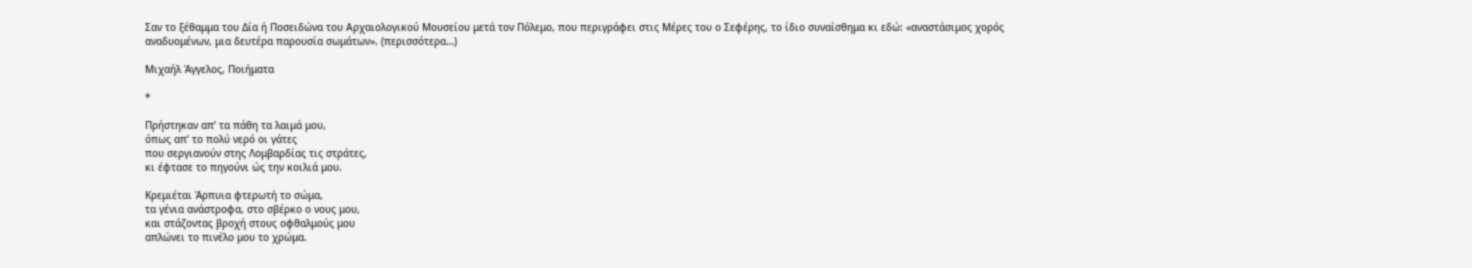Σαν το ξέθαμμα του Δία ή Ποσειδώνα του Αρχαιολογικού Μουσείου μετά τον Πόλεμο, που περιγράφει στις Μέρες του ο Σεφέρης, το ίδιο συναίσθημα κι εδώ: «αναστάσιμος χορός αναδυομένων, μια δευτέρα παρουσία σωμάτων». (περισσότερα…)

Μιχαήλ Άγγελος, Ποιήματα

*

Πρήστηκαν απ’ τα πάθη τα λαιμά μου,
όπως απ’ το πολύ νερό οι γάτες
που σεργιανούν στης Λομβαρδίας τις στράτες,
κι έφτασε το πηγούνι ώς την κοιλιά μου.

Κρεμιέται Άρπυια φτερωτή το σώμα,
τα γένια ανάστροφα, στο σβέρκο ο νους μου,
και στάζοντας βροχή στους οφθαλμούς μου
απλώνει το πινέλο μου το χρώμα.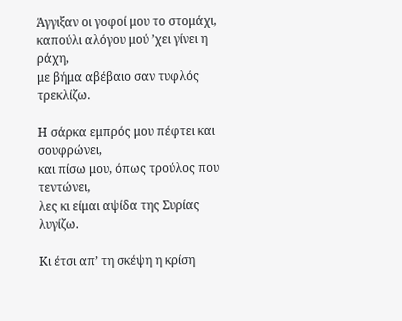Άγγιξαν οι γοφοί μου το στομάχι,
καπούλι αλόγου μού ’χει γίνει η ράχη,
με βήμα αβέβαιο σαν τυφλός τρεκλίζω.

Η σάρκα εμπρός μου πέφτει και σουφρώνει,
και πίσω μου, όπως τρούλος που τεντώνει,
λες κι είμαι αψίδα της Συρίας λυγίζω.

Κι έτσι απ’ τη σκέψη η κρίση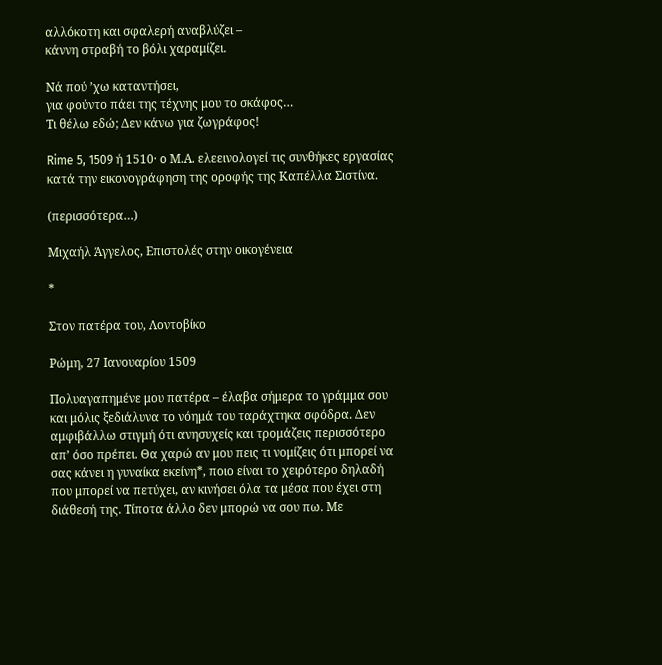αλλόκοτη και σφαλερή αναβλύζει –
κάννη στραβή το βόλι χαραμίζει.

Νά πού ’χω καταντήσει,
για φούντο πάει της τέχνης μου το σκάφος…
Τι θέλω εδώ; Δεν κάνω για ζωγράφος!

Rime 5, 1509 ή 1510· o Μ.Α. ελεεινολογεί τις συνθήκες εργασίας κατά την εικονογράφηση της οροφής της Καπέλλα Σιστίνα.

(περισσότερα…)

Μιχαήλ Άγγελος, Eπιστολές στην οικογένεια

*

Στον πατέρα του, Λοντοβίκο

Ρώμη, 27 Ιανουαρίου 1509

Πολυαγαπημένε μου πατέρα – έλαβα σήμερα το γράμμα σου και μόλις ξεδιάλυνα το νόημά του ταράχτηκα σφόδρα. Δεν αμφιβάλλω στιγμή ότι ανησυχείς και τρομάζεις περισσότερο απ’ όσο πρέπει. Θα χαρώ αν μου πεις τι νομίζεις ότι μπορεί να σας κάνει η γυναίκα εκείνη*, ποιο είναι το χειρότερο δηλαδή που μπορεί να πετύχει, αν κινήσει όλα τα μέσα που έχει στη διάθεσή της. Τίποτα άλλο δεν μπορώ να σου πω. Με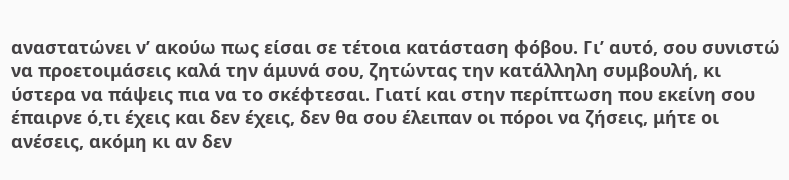αναστατώνει ν’ ακούω πως είσαι σε τέτοια κατάσταση φόβου. Γι’ αυτό, σου συνιστώ να προετοιμάσεις καλά την άμυνά σου, ζητώντας την κατάλληλη συμβουλή, κι ύστερα να πάψεις πια να το σκέφτεσαι. Γιατί και στην περίπτωση που εκείνη σου έπαιρνε ό,τι έχεις και δεν έχεις, δεν θα σου έλειπαν οι πόροι να ζήσεις, μήτε οι ανέσεις, ακόμη κι αν δεν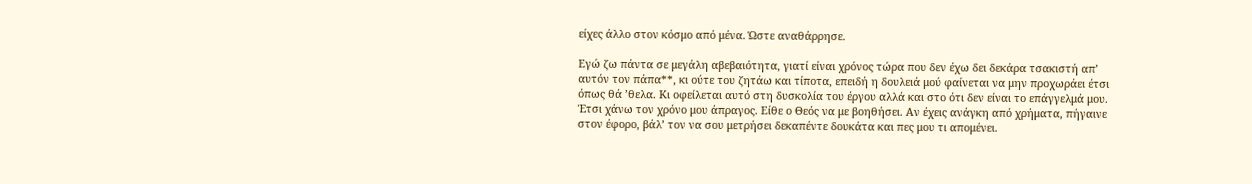είχες άλλο στον κόσμο από μένα. Ώστε αναθάρρησε.

Εγώ ζω πάντα σε μεγάλη αβεβαιότητα, γιατί είναι χρόνος τώρα που δεν έχω δει δεκάρα τσακιστή απ’ αυτόν τον πάπα**, κι ούτε του ζητάω και τίποτα, επειδή η δουλειά μού φαίνεται να μην προχωράει έτσι όπως θά ’θελα. Κι οφείλεται αυτό στη δυσκολία του έργου αλλά και στο ότι δεν είναι το επάγγελμά μου. Έτσι χάνω τον χρόνο μου άπραγος. Είθε ο Θεός να με βοηθήσει. Αν έχεις ανάγκη από χρήματα, πήγαινε στον έφορο, βάλ’ τον να σου μετρήσει δεκαπέντε δουκάτα και πες μου τι απομένει.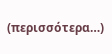(περισσότερα…)